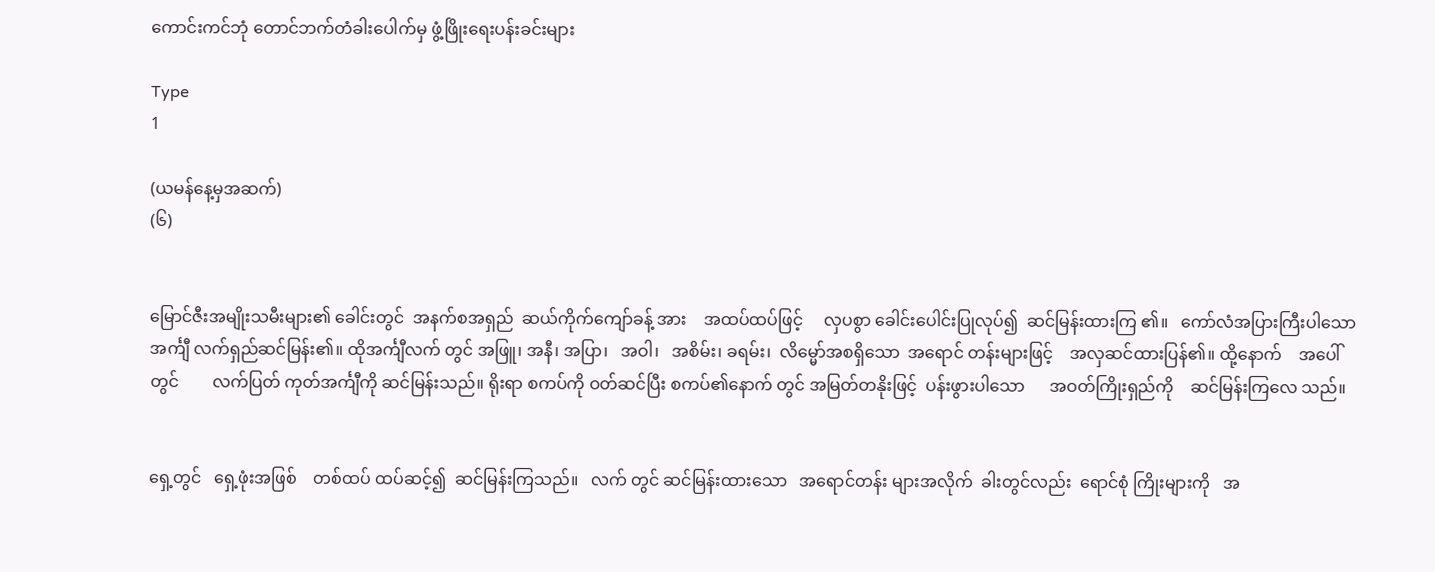ကောင်းကင်ဘုံ တောင်ဘက်တံခါးပေါက်မှ ဖွံ့ဖြိုးရေးပန်းခင်းများ

Type
1

(ယမန်နေ့မှအဆက်)
(၆)


မြောင်ဇီးအမျိုးသမီးများ၏ ခေါင်းတွင်  အနက်စအရှည်  ဆယ်ကိုက်ကျော်ခန့် အား    အထပ်ထပ်ဖြင့်     လှပစွာ ခေါင်းပေါင်းပြုလုပ်၍  ဆင်မြန်းထားကြ ၏။   ကော်လံအပြားကြီးပါသော  အင်္ကျီ လက်ရှည်ဆင်မြန်း၏။ ထိုအင်္ကျီလက် တွင် အဖြူ၊ အနီ၊ အပြာ၊   အဝါ၊   အစိမ်း၊ ခရမ်း၊  လိမ္မော်အစရှိသော  အရောင် တန်းများဖြင့်    အလှဆင်ထားပြန်၏။ ထို့နောက်    အပေါ်တွင်        လက်ပြတ် ကုတ်အင်္ကျီကို ဆင်မြန်းသည်။ ရိုးရာ စကပ်ကို ဝတ်ဆင်ပြီး စကပ်၏နောက် တွင် အမြတ်တနိုးဖြင့်  ပန်းဖွားပါသော      အဝတ်ကြိုးရှည်ကို    ဆင်မြန်းကြလေ သည်။


ရှေ့တွင်   ရှေ့ဖုံးအဖြစ်    တစ်ထပ် ထပ်ဆင့်၍  ဆင်မြန်းကြသည်။   လက် တွင် ဆင်မြန်းထားသော   အရောင်တန်း များအလိုက်  ခါးတွင်လည်း  ရောင်စုံ ကြိုးများကို   အ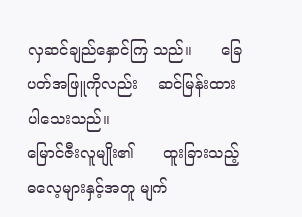လှဆင်ချည်နှောင်ကြ သည်။      ခြေပတ်အဖြူကိုလည်း    ဆင်မြန်းထားပါသေးသည်။
မြောင်ဇီးလူမျိုး၏      ထူးခြားသည့် ဓလေ့များနှင့်အတူ မျက်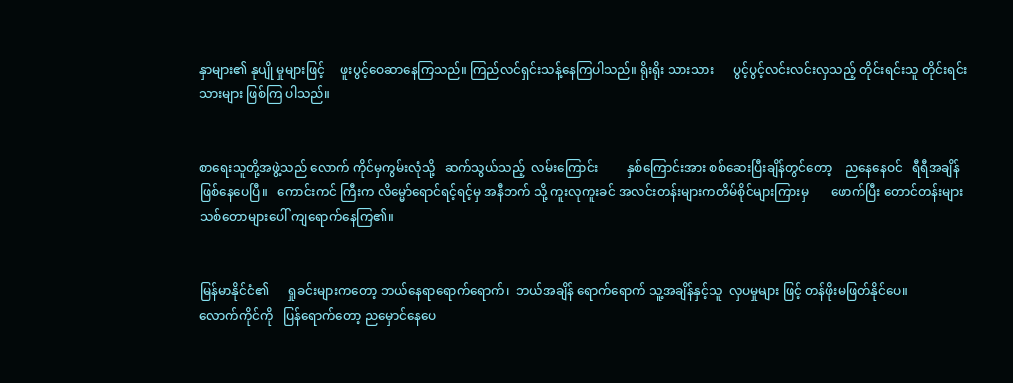နှာများ၏ နုပျို မှုများဖြင့်     ဖူးပွင့်ဝေဆာနေကြသည်။ ကြည်လင်ရှင်းသန့်နေကြပါသည်။ ရိုးရိုး သားသား      ပွင့်ပွင့်လင်းလင်းလှသည့် တိုင်းရင်းသူ တိုင်းရင်းသားများ ဖြစ်ကြ ပါသည်။


စာရေးသူတို့အဖွဲ့သည် လောက် ကိုင်မှကွမ်းလုံသို့   ဆက်သွယ်သည့်  လမ်းကြောင်း         နှစ်ကြောင်းအား စစ်ဆေးပြီးချိန်တွင်တော့    ညနေနေဝင်   ရီရီအချိန်ဖြစ်နေပေပြီ။   ကောင်းကင် ကြီးက လိမ္မော်‌ရောင်ရင့်ရင့်မှ အနီဘက် သို့ ကူးလုကူးခင် အလင်းတန်းများကတိမ်စိုင်များကြားမှ       ဖောက်ပြီး တောင်တန်းများ    သစ်တောများပေါ် ကျရောက်နေကြ၏။


မြန်မာနိုင်ငံ၏      ရှုခင်းများကတော့ ဘယ်နေရာရောက်ရောက်၊  ဘယ်အချိန် ရောက်ရောက် သူ့အချိန်နှင့်သူ  လှပမှုများ ဖြင့် တန်ဖိုးမဖြတ်နိုင်ပေ။
လောက်ကိုင်ကို   ပြန်ရောက်တော့ ညမှောင်နေပေ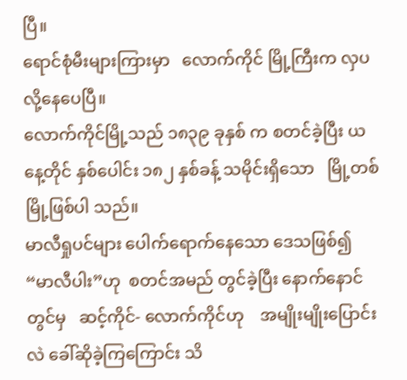ပြီ။
ရောင်စုံမီးများကြားမှာ   လောက်ကိုင် မြို့ကြီးက လှပလို့နေပေပြီ‌။
လောက်ကိုင်မြို့သည် ၁၈၃၉ ခုနှစ် က စတင်ခဲ့ပြီး ယနေ့တိုင် နှစ်ပေါင်း ၁၈၂ နှစ်ခန့် သမိုင်းရှိသော   မြို့တစ်မြို့ဖြစ်ပါ သည်။
မာလီရှုပင်များ ပေါက်ရောက်နေသော ဒေသဖြစ်၍  “မာလီပါး”ဟု  စတင်အမည် တွင်ခဲ့ပြီး နောက်နောင်တွင်မှ   ဆင့်ကိုင်- လောက်ကိုင်ဟု    အမျိုးမျိုးပြောင်းလဲ ခေါ်ဆိုခဲ့ကြကြောင်း သိ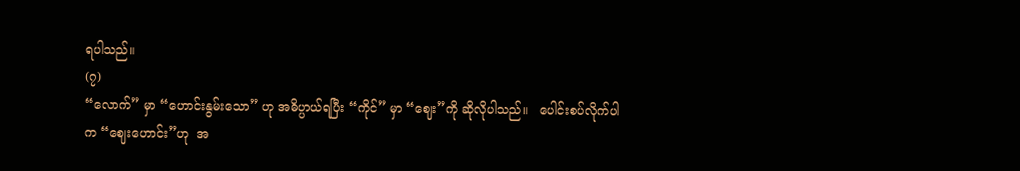ရပါသည်။
(၇)
“လောက်” မှာ “ဟောင်းနွမ်းသော” ဟု အဓိပ္ပာယ်ရပြီး “ကိုင်” မှာ “ဈေး”ကို ဆိုလိုပါသည်။   ပေါင်းစပ်လိုက်ပါက “ဈေးဟောင်း”ဟု  အ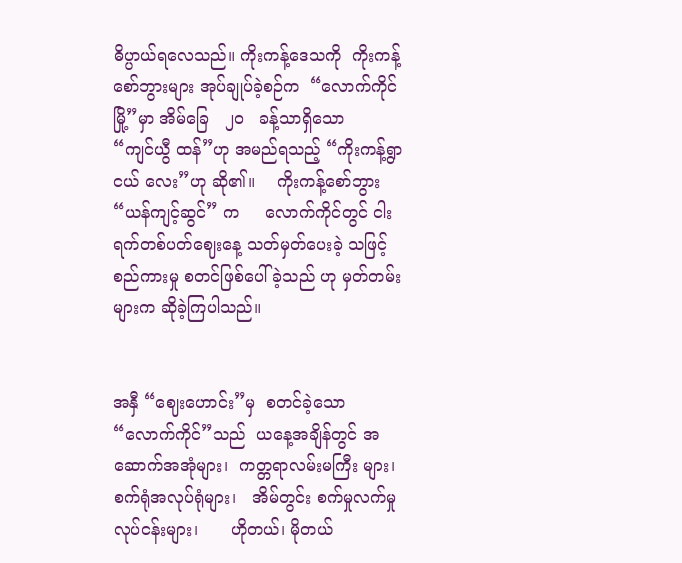ဓိပ္ပာယ်ရလေသည်။ ကိုးကန့်ဒေသကို  ကိုးကန့်စော်ဘွားများ အုပ်ချုပ်ခဲ့စဉ်က  “လောက်ကိုင်မြို့”မှာ အိမ်ခြေ   ၂၀   ခန့်သာရှိသော    “ကျင်ယွီ ထန်”ဟု အမည်ရသည့် “ကိုးကန့်ရွာငယ် လေး”ဟု ဆို၏။    ကိုးကန့်စော်ဘွား “ယန်ကျင့်ဆွင်” က     လောက်ကိုင်တွင် ငါးရက်တစ်ပတ်ဈေးနေ့ သတ်မှတ်ပေးခဲ့ သဖြင့် စည်ကားမှု စတင်ဖြစ်ပေါ်ခဲ့သည် ဟု မှတ်တမ်းများက ဆိုခဲ့ကြပါသည်။


အနှီ “ဈေးဟောင်း”မှ  စတင်ခဲ့သော “လောက်ကိုင်”သည်  ယနေ့အချိန်တွင် အဆောက်အအုံများ၊  ကတ္တရာလမ်းမကြီး များ၊     စက်ရုံအလုပ်ရုံများ၊   အိမ်တွင်း စက်မှုလက်မှုလုပ်ငန်းများ၊      ဟိုတယ်၊ မိုတယ်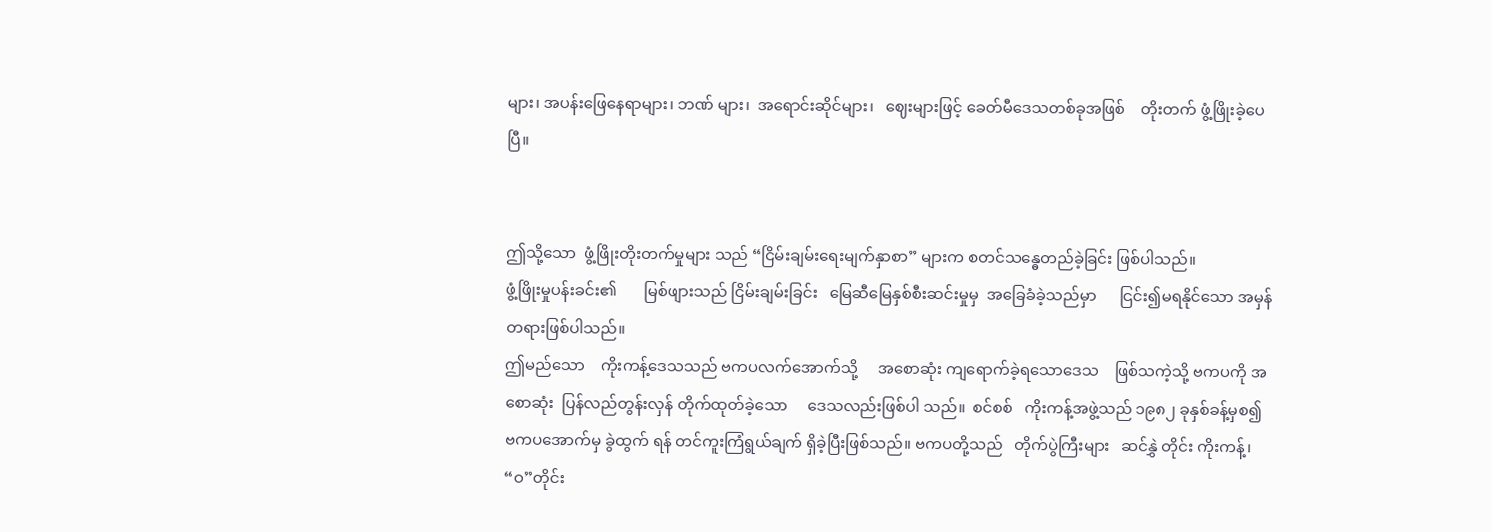များ၊ အပန်းဖြေနေရာများ၊ ဘဏ် များ၊  အရောင်းဆိုင်များ၊   ဈေးများဖြင့် ခေတ်မီဒေသတစ်ခုအဖြစ်    တိုးတက် ဖွံ့ဖြိုးခဲ့ပေပြီ။


ဤသို့သော  ဖွံ့ဖြိုးတိုးတက်မှုများ သည် “ငြိမ်းချမ်းရေးမျက်နှာစာ” များက စတင်သန္ဓေတည်ခဲ့ခြင်း ဖြစ်ပါသည်။
ဖွံ့ဖြိုးမှုပန်းခင်း၏       မြစ်ဖျားသည် ငြိမ်းချမ်းခြင်း   မြေဆီမြေနှစ်စီးဆင်းမှုမှ  အခြေခံခဲ့သည်မှာ      ငြင်း၍မရနိုင်သော အမှန်တရားဖြစ်ပါသည်။
ဤမည်သော    ကိုးကန့်ဒေသသည် ဗကပလက်အောက်သို့     အစောဆုံး ကျရောက်ခဲ့ရသောဒေသ    ဖြစ်သကဲ့သို့ ဗကပကို အစောဆုံး  ပြန်လည်တွန်းလှန် တိုက်ထုတ်ခဲ့သော     ဒေသလည်းဖြစ်ပါ သည်။  စင်စစ်   ကိုးကန့်အဖွဲ့သည် ၁၉၈၂ ခုနှစ်ခန့်မှစ၍   ဗကပအောက်မှ ခွဲထွက် ရန် တင်ကူးကြံရွယ်ချက် ရှိခဲ့ပြီးဖြစ်သည်။ ဗကပတို့သည်   တိုက်ပွဲကြီးများ   ဆင်နွှဲ တိုင်း ကိုးကန့်၊ “ဝ”တိုင်း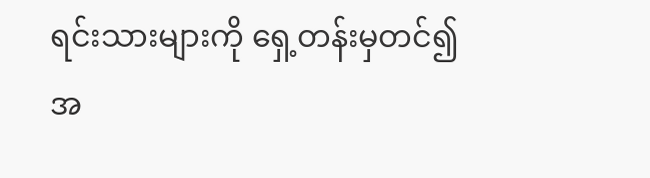ရင်းသားများကို ရှေ့တန်းမှတင်၍ အ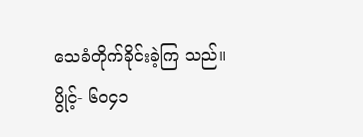သေခံတိုက်ခိုင်းခဲ့ကြ သည်။ ပွိုင့်- ၆၀၄၁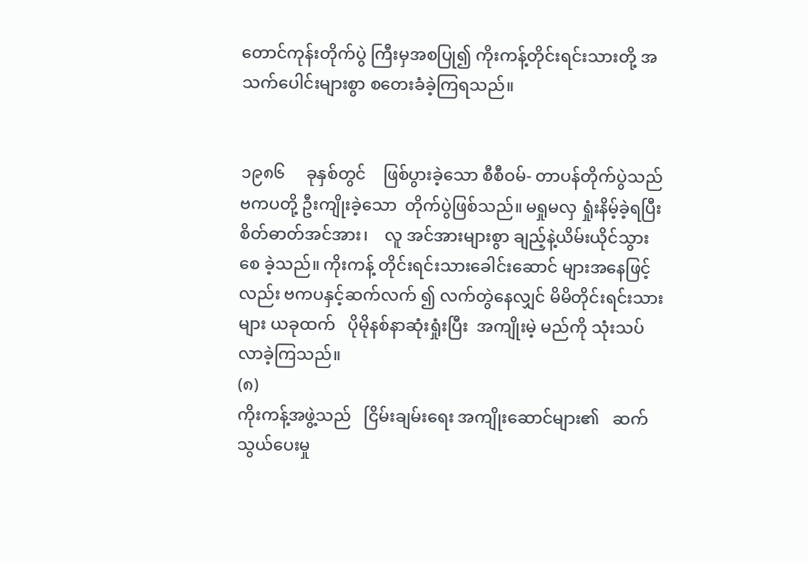တောင်ကုန်းတိုက်ပွဲ ကြီးမှအစပြု၍ ကိုးကန့်တိုင်းရင်းသားတို့ အသက်ပေါင်းများစွာ စတေးခံခဲ့ကြရသည်။


၁၉၈၆     ခုနှစ်တွင်    ဖြစ်ပွားခဲ့သော စီစီဝမ်- တာပန်တိုက်ပွဲသည်  ဗကပတို့ ဦးကျိုးခဲ့သော  တိုက်ပွဲဖြစ်သည်။ မရှုမလှ ရှုံးနိမ့်ခဲ့ရပြီး   စိတ်ဓာတ်အင်အား၊    လူ အင်အားများစွာ ချည့်နဲ့ယိမ်းယိုင်သွားစေ ခဲ့သည်။ ကိုးကန့် တိုင်းရင်းသားခေါင်းဆောင် များအနေဖြင့်လည်း ဗကပနှင့်ဆက်လက် ၍ လက်တွဲနေလျှင် မိမိတိုင်းရင်းသားများ ယခုထက်   ပိုမိုနစ်နာဆုံးရှုံးပြီး  အကျိုးမဲ့ မည်ကို သုံးသပ်လာခဲ့ကြသည်။
(၈)
ကိုးကန့်အဖွဲ့သည်   ငြိမ်းချမ်းရေး အကျိုးဆောင်များ၏   ဆက်သွယ်ပေးမှု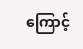ကြောင့်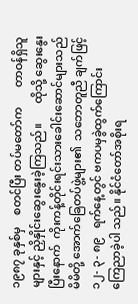၁၉၈၇ ခုနှစ်မှ    စတင်ပြီး တပ်မတော်က       တာဝန်ရှိသူများနှင့် ညှိနှိုင်းဆွေးနွေးခဲ့ကြသည်။       ထိုသို့ ဆွေးနွေးပြီးနောက်  ကိုးကန့်တိုင်းရင်းသားခေါင်းဆောင်များသည်    မိမိတို့ အောက်ခြေတပ်ဖွဲ့များ၏  သဘောတူညီ ချက်ဖြင့်   ၁၂- ၃- ၈၉   ရက်နေ့တွင် ဗကပမှခွဲထွက်ကြောင်း       ကြေညာခဲ့ပါ သည်။ နိုင်ငံတော်အစိုးရ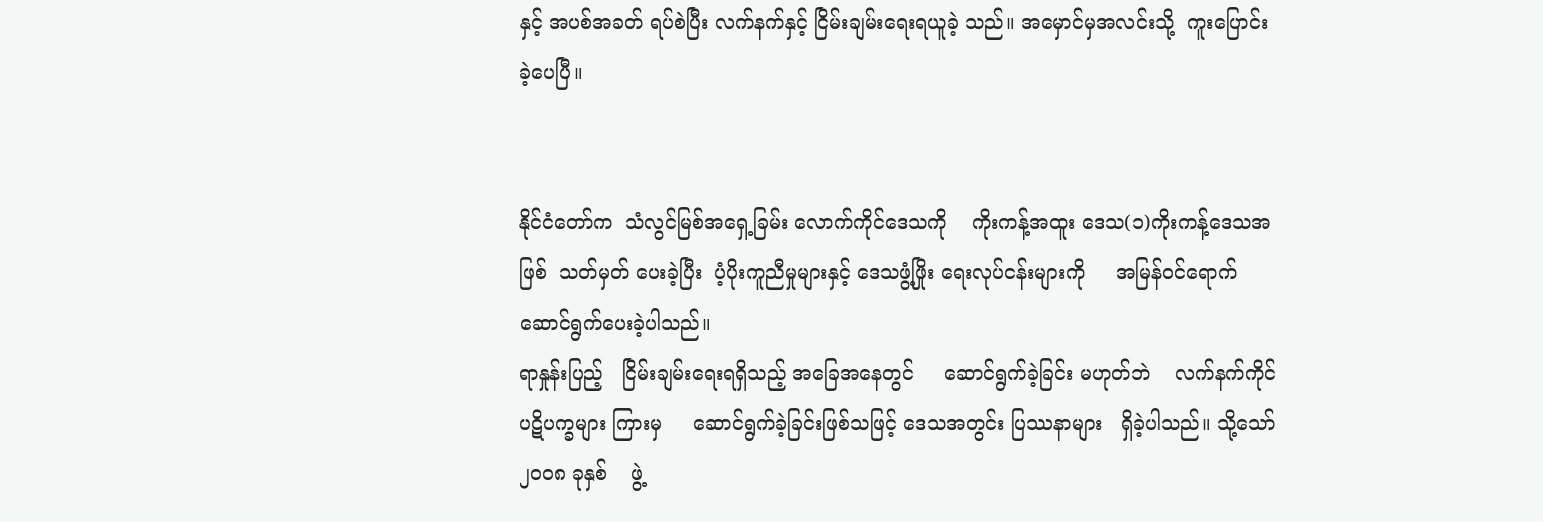နှင့် အပစ်အခတ် ရပ်စဲပြီး လက်နက်နှင့် ငြိမ်းချမ်းရေးရယူခဲ့ သည်။ အမှောင်မှအလင်းသို့  ကူးပြောင်း ခဲ့ပေပြီ။


နိုင်ငံတော်က  သံလွင်မြစ်အရှေ့ခြမ်း လောက်ကိုင်ဒေသကို    ကိုးကန့်အထူး ဒေသ(၁)ကိုးကန့်ဒေသအဖြစ်  သတ်မှတ် ပေးခဲ့ပြီး  ပံ့ပိုးကူညီမှုများနှင့် ဒေသဖွံ့ဖြိုး ရေးလုပ်ငန်းများကို     အမြန်ဝင်ရောက် ဆောင်ရွက်ပေးခဲ့ပါသည်။
ရာနှုန်းပြည့်   ငြိမ်းချမ်းရေးရရှိသည့် အခြေအနေတွင်     ဆောင်ရွက်ခဲ့ခြင်း မဟုတ်ဘဲ    လက်နက်ကိုင်ပဋိပက္ခများ ကြားမှ     ဆောင်ရွက်ခဲ့ခြင်းဖြစ်သဖြင့် ဒေသအတွင်း ပြဿနာများ   ရှိခဲ့ပါသည်။ သို့သော် ၂၀၀၈ ခုနှစ်    ဖွဲ့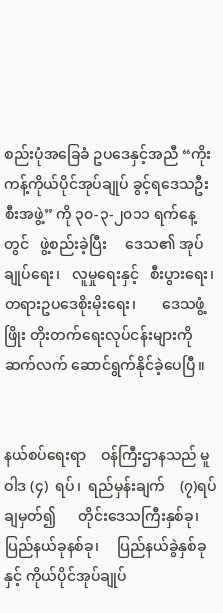စည်းပုံအခြေခံ ဥပဒေနှင့်အညီ “ကိုးကန့်ကိုယ်ပိုင်အုပ်ချုပ် ခွင့်ရဒေသဦးစီးအဖွဲ့” ကို ၃၀-၃-၂၀၁၁ ရက်နေ့တွင်   ဖွဲ့စည်းခဲ့ပြီး     ဒေသ၏ အုပ်ချုပ်ရေး၊   လူမှုရေးနှင့်   စီးပွားရေး၊ တရားဥပဒေစိုးမိုးရေး၊       ဒေသဖွံ့ဖြိုး တိုးတက်ရေးလုပ်ငန်းများကို  ဆက်လက် ဆောင်ရွက်နိုင်ခဲ့ပေပြီ။


နယ်စပ်ရေးရာ    ဝန်ကြီးဌာနသည် မူဝါဒ (၄)  ရပ်၊  ရည်မှန်းချက်    (၇)ရပ် ချမှတ်၍      တိုင်းဒေသကြီးနှစ်ခု၊   ပြည်နယ်ခုနစ်ခု၊     ပြည်နယ်ခွဲနှစ်ခုနှင့် ကိုယ်ပိုင်အုပ်ချုပ်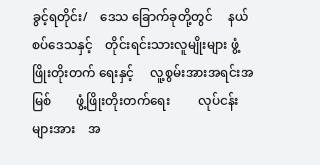ခွင့်ရတိုင်း/    ဒေသ ခြောက်ခုတို့တွင်     နယ်စပ်ဒေသနှင့်    တိုင်းရင်းသားလူမျိုးများ ဖွံ့ဖြိုးတိုးတက် ရေးနှင့်     လူ့စွမ်းအားအရင်းအမြစ်        ဖွံ့ဖြိုးတိုးတက်ရေး         လုပ်ငန်းများအား    အ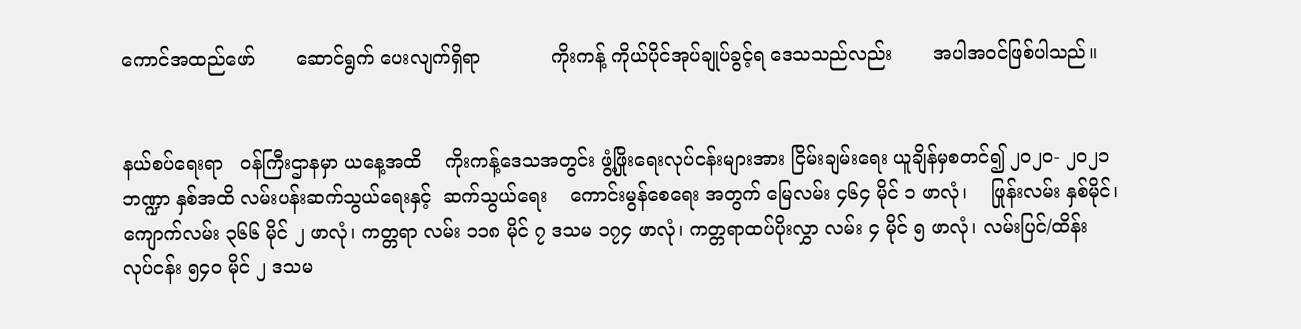ကောင်အထည်ဖော်       ဆောင်ရွက် ပေးလျက်ရှိရာ            ကိုးကန့် ကိုယ်ပိုင်အုပ်ချုပ်ခွင့်ရ ဒေသသည်လည်း       အပါအဝင်ဖြစ်ပါသည်။


နယ်စပ်ရေးရာ   ဝန်ကြီးဌာနမှာ ယနေ့အထိ    ကိုးကန့်ဒေသအတွင်း ဖွံ့ဖြိုးရေးလုပ်ငန်းများအား ငြိမ်းချမ်းရေး ယူချိန်မှစတင်၍ ၂၀၂၀- ၂၀၂၁ ဘဏ္ဍာ နှစ်အထိ လမ်းပန်းဆက်သွယ်ရေးနှင့်  ဆက်သွယ်ရေး    ကောင်းမွန်စေရေး အတွက် မြေလမ်း ၄၆၄ မိုင် ၁ ဖာလုံ၊    ဖြုန်းလမ်း နှစ်မိုင်၊ ကျောက်လမ်း ၃၆၆ မိုင် ၂ ဖာလုံ၊ ကတ္တရာ လမ်း ၁၁၈ မိုင် ၇ ဒသမ ၁၇၄ ဖာလုံ၊ ကတ္တရာထပ်ပိုးလွှာ လမ်း ၄ မိုင် ၅ ဖာလုံ၊ လမ်းပြင်/ထိန်း လုပ်ငန်း ၅၄၀ မိုင် ၂ ဒသမ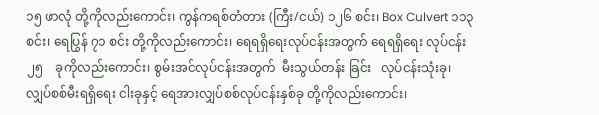၁၅ ဖာလုံ တို့ကိုလည်းကောင်း၊ ကွန်ကရစ်တံတား (ကြီး/ငယ်) ၁၂၆ စင်း၊ Box Culvert ၁၁၃ စင်း၊ ‌ရေပြွန် ၇၁ စင်း တို့ကိုလည်းကောင်း၊ ရေရရှိရေးလုပ်ငန်းအတွက် ရေရရှိရေး လုပ်ငန်း   ၂၅    ခုကိုလည်းကောင်း၊ စွမ်းအင်လုပ်ငန်းအတွက်  မီးသွယ်တန်း ခြင်း   လုပ်ငန်းသုံးခု၊   လျှပ်စစ်မီးရရှိရေး ငါးခုနှင့် ရေအားလျှပ်စစ်လုပ်ငန်းနှစ်ခု တို့ကိုလည်းကောင်း၊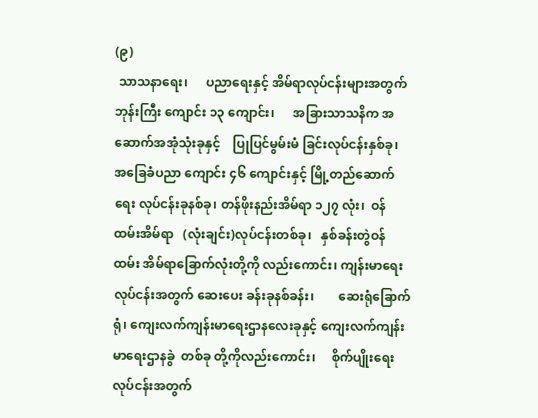(၉)
 သာသနာရေး၊      ပညာရေးနှင့် အိမ်ရာလုပ်ငန်းများအတွက်  ဘုန်းကြီး ကျောင်း ၁၃ ကျောင်း၊      အခြားသာသနိက အဆောက်အအုံသုံးခုနှင့်    ပြုပြင်မွမ်းမံ ခြင်းလုပ်ငန်းနှစ်ခု၊         အခြေခံပညာ ကျောင်း ၄၆ ‌ကျောင်းနှင့် မြို့တည်ဆောက် ရေး လုပ်ငန်းခုနစ်ခု၊ တန်ဖိုးနည်းအိမ်ရာ ၁၂၇ လုံး၊  ဝန်ထမ်းအိမ်ရာ   (လုံးချင်း)လုပ်ငန်းတစ်ခု၊   နှစ်ခန်းတွဲဝန်ထမ်း အိမ်ရာခြောက်လုံးတို့ကို လည်းကောင်း၊ ကျန်းမာရေးလုပ်ငန်းအတွက် ဆေးပေး ခန်းခုနစ်ခန်း၊        ဆေးရုံခြောက်ရုံ၊ ကျေးလက်ကျန်းမာရေးဌာနလေးခုနှင့် ကျေးလက်ကျန်းမာ‌ရေးဌာနခွဲ  တစ်ခု တို့ကိုလည်းကောင်း၊     စိုက်ပျိုးရေး    လုပ်ငန်းအတွက်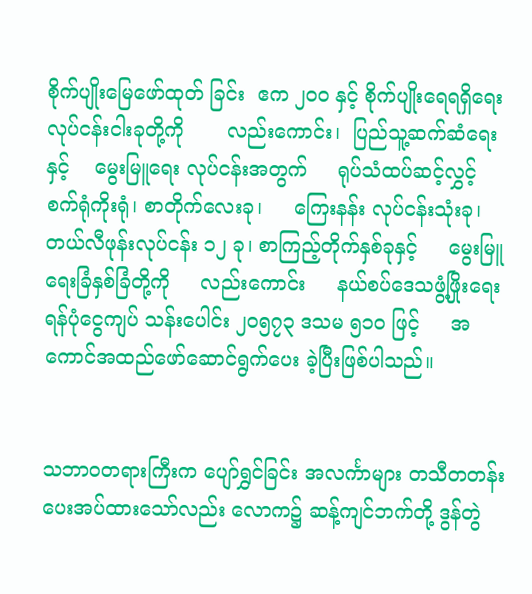စိုက်ပျိုးမြေဖော်ထုတ် ခြင်း  ဧက ၂၀၀ နှင့် စိုက်ပျိုးရေရရှိရေး လုပ်ငန်းငါးခုတို့ကို       လည်းကောင်း၊  ပြည်သူ့ဆက်ဆံရေးနှင့်    မွေးမြူ‌ရေး လုပ်ငန်းအတွက်     ရုပ်သံထပ်ဆင့်လွှင့်  စက်ရုံကိုးရုံ၊ စာတိုက်လေးခု၊     ကြေးနန်း လုပ်ငန်းသုံးခု၊     တယ်လီဖုန်းလုပ်ငန်း ၁၂ ခု၊ စာကြည့်တိုက်နှစ်ခုနှင့်     မွေးမြူ ရေးခြံနှစ်ခြံတို့ကို     လည်းကောင်း     နယ်စပ်ဒေသဖွံ့ဖြိုးရေး    ရန်ပုံငွေကျပ် သန်းပေါင်း ၂၀၅၇၃ ဒသမ ၅၁၀ ဖြင့်     အကောင်အထည်ဖော်ဆောင်ရွက်ပေး ခဲ့ပြီးဖြစ်ပါသည်။


သဘာဝတရားကြီးက ပျော်ရွှင်ခြင်း အလင်္ကာများ တသီတတန်း   ပေးအပ်ထားသော်လည်း လောက၌ ဆန့်ကျင်ဘက်တို့ ဒွန်တွဲ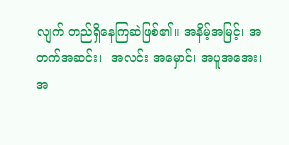လျက် တည်ရှိနေကြဆဲဖြစ်၏။ အနိမ့်အမြင့်၊ အတက်အဆင်း၊  အလင်း အမှောင်၊ အပူအအေး၊      အ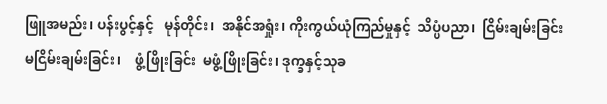ဖြူအမည်း၊ ပန်းပွင့်နှင့်   မုန်တိုင်း၊  အနိုင်အရှုံး၊ ကိုးကွယ်ယုံကြည်မှုနှင့်  သိပ္ပံပညာ၊  ငြိမ်းချမ်းခြင်း   မငြိမ်းချမ်းခြင်း၊    ဖွံ့ဖြိုးခြင်း  မဖွံ့ဖြိုးခြင်း၊ ဒုက္ခနှင့်သုခ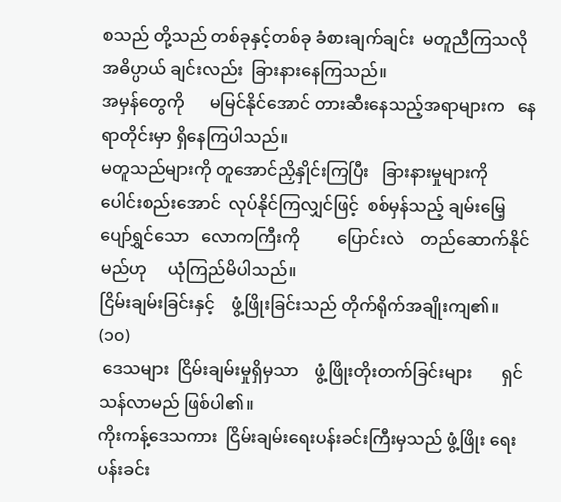စသည် တို့သည် တစ်ခုနှင့်တစ်ခု ခံစားချက်ချင်း  မတူညီကြသလို  အဓိပ္ပာယ် ချင်းလည်း  ခြားနားနေကြသည်။
အမှန်တွေကို      မမြင်နိုင်အောင် တားဆီးနေသည့်အရာများက   နေရာတိုင်းမှာ ရှိနေကြပါသည်။
မတူသည်များကို တူအောင်ညှိနှိုင်းကြပြီး   ခြားနားမှုများကို   ပေါင်းစည်းအောင်  လုပ်နိုင်ကြလျှင်ဖြင့်  စစ်မှန်သည့် ချမ်းမြေ့ ပျော်ရွှင်သော   လောကကြီးကို         ပြောင်းလဲ    တည်ဆောက်နိုင်မည်ဟု     ယုံကြည်မိပါသည်။
ငြိမ်းချမ်းခြင်းနှင့်    ဖွံ့ဖြိုးခြင်းသည် တိုက်ရိုက်အချိုးကျ၏။
(၁၀)
 ဒေသများ  ငြိမ်းချမ်းမှုရှိမှသာ    ဖွံ့ဖြိုးတိုးတက်ခြင်းများ       ရှင်သန်လာမည် ဖြစ်ပါ၏။
ကိုးကန့်ဒေသကား  ငြိမ်းချမ်းရေးပန်းခင်းကြီးမှသည် ဖွံ့ဖြိုး ရေးပန်းခင်း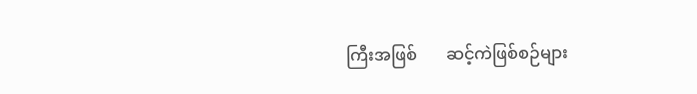ကြီးအဖြစ်       ဆင့်ကဲဖြစ်စဉ်များ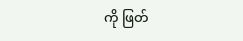ကို ဖြတ်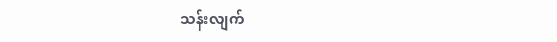သန်းလျက်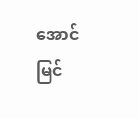အောင်မြင်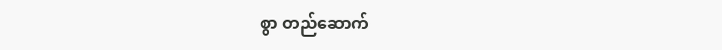စွာ တည်ဆောက်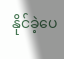နိုင်ခဲ့ပေ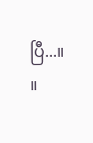ပြီ...။      ။